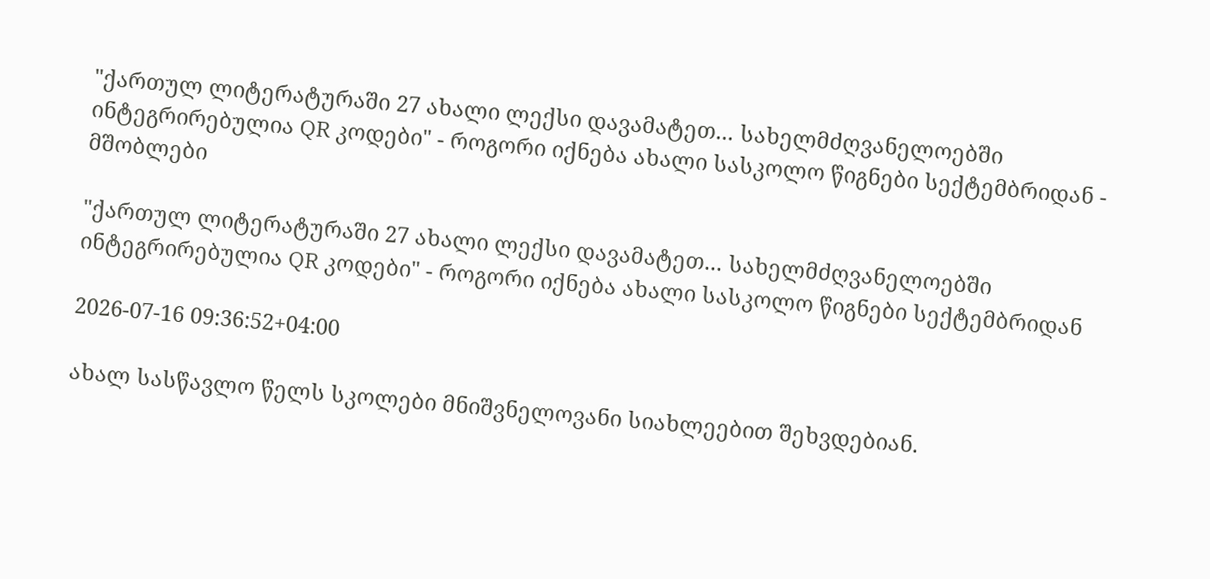"ქართულ ლიტერატურაში 27 ახალი ლექსი დავამატეთ... სახელმძღვანელოებში ინტეგრირებულია QR კოდები" - როგორი იქნება ახალი სასკოლო წიგნები სექტემბრიდან - მშობლები

"ქართულ ლიტერატურაში 27 ახალი ლექსი დავამატეთ... სახელმძღვანელოებში ინტეგრირებულია QR კოდები" - როგორი იქნება ახალი სასკოლო წიგნები სექტემბრიდან

2026-07-16 09:36:52+04:00

ახალ სასწავლო წელს სკოლები მნიშვნელოვანი სიახლეებით შეხვდებიან.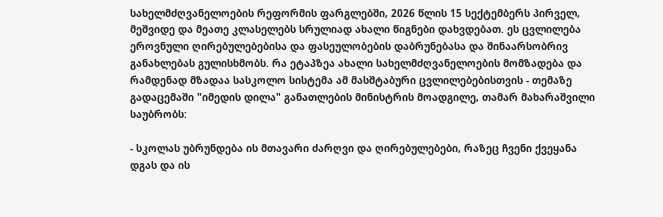სახელმძღვანელოების რეფორმის ფარგლებში, 2026 წლის 15 სექტემბერს პირველ, მეშვიდე და მეათე კლასელებს სრულიად ახალი წიგნები დახვდებათ. ეს ცვლილება ეროვნული ღირებულებებისა და ფასეულობების დაბრუნებასა და შინაარსობრივ განახლებას გულისხმობს. რა ეტაპზეა ახალი სახელმძღვანელოების მომზადება და რამდენად მზადაა სასკოლო სისტემა ამ მასშტაბური ცვლილებებისთვის - თემაზე გადაცემაში "იმედის დილა" განათლების მინისტრის მოადგილე, თამარ მახარაშვილი საუბრობს:

- სკოლას უბრუნდება ის მთავარი ძარღვი და ღირებულებები, რაზეც ჩვენი ქვეყანა დგას და ის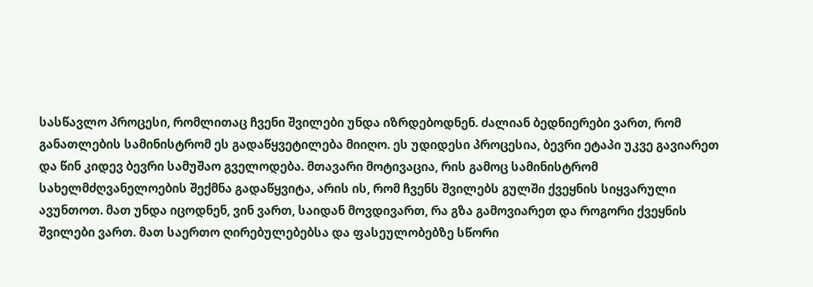სასწავლო პროცესი, რომლითაც ჩვენი შვილები უნდა იზრდებოდნენ. ძალიან ბედნიერები ვართ, რომ განათლების სამინისტრომ ეს გადაწყვეტილება მიიღო. ეს უდიდესი პროცესია, ბევრი ეტაპი უკვე გავიარეთ და წინ კიდევ ბევრი სამუშაო გველოდება. მთავარი მოტივაცია, რის გამოც სამინისტრომ სახელმძღვანელოების შექმნა გადაწყვიტა, არის ის, რომ ჩვენს შვილებს გულში ქვეყნის სიყვარული ავუნთოთ. მათ უნდა იცოდნენ, ვინ ვართ, საიდან მოვდივართ, რა გზა გამოვიარეთ და როგორი ქვეყნის შვილები ვართ. მათ საერთო ღირებულებებსა და ფასეულობებზე სწორი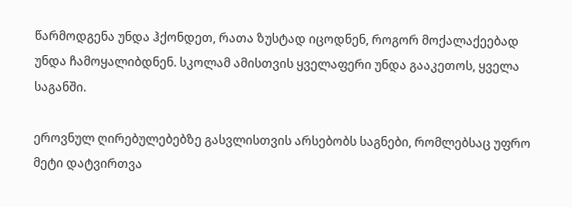წარმოდგენა უნდა ჰქონდეთ, რათა ზუსტად იცოდნენ, როგორ მოქალაქეებად უნდა ჩამოყალიბდნენ. სკოლამ ამისთვის ყველაფერი უნდა გააკეთოს, ყველა საგანში.

ეროვნულ ღირებულებებზე გასვლისთვის არსებობს საგნები, რომლებსაც უფრო მეტი დატვირთვა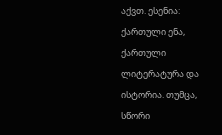აქვთ. ესენია: ქართული ენა, ქართული ლიტერატურა და ისტორია. თუმცა, სწორი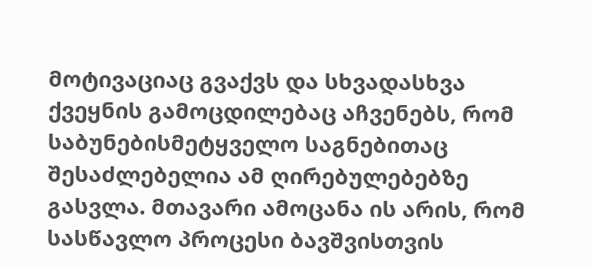მოტივაციაც გვაქვს და სხვადასხვა ქვეყნის გამოცდილებაც აჩვენებს, რომ საბუნებისმეტყველო საგნებითაც შესაძლებელია ამ ღირებულებებზე გასვლა. მთავარი ამოცანა ის არის, რომ სასწავლო პროცესი ბავშვისთვის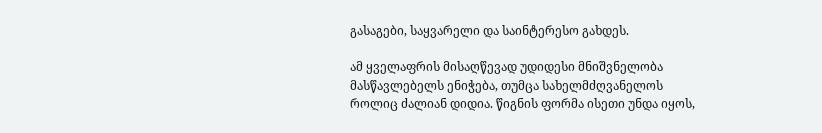გასაგები, საყვარელი და საინტერესო გახდეს.

ამ ყველაფრის მისაღწევად უდიდესი მნიშვნელობა მასწავლებელს ენიჭება, თუმცა სახელმძღვანელოს როლიც ძალიან დიდია. წიგნის ფორმა ისეთი უნდა იყოს,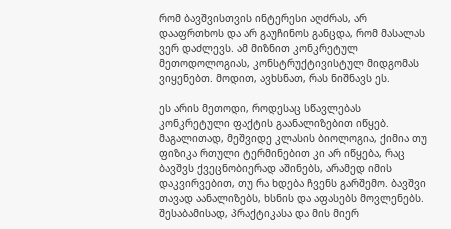რომ ბავშვისთვის ინტერესი აღძრას, არ დააფრთხოს და არ გაუჩინოს განცდა, რომ მასალას ვერ დაძლევს. ამ მიზნით კონკრეტულ მეთოდოლოგიას, კონსტრუქტივისტულ მიდგომას ვიყენებთ. მოდით, ავხსნათ, რას ნიშნავს ეს.

ეს არის მეთოდი, როდესაც სწავლებას კონკრეტული ფაქტის გაანალიზებით იწყებ. მაგალითად, მეშვიდე კლასის ბიოლოგია, ქიმია თუ ფიზიკა რთული ტერმინებით კი არ იწყება, რაც ბავშვს ქვეცნობიერად აშინებს, არამედ იმის დაკვირვებით, თუ რა ხდება ჩვენს გარშემო. ბავშვი თავად აანალიზებს, ხსნის და აფასებს მოვლენებს. შესაბამისად, პრაქტიკასა და მის მიერ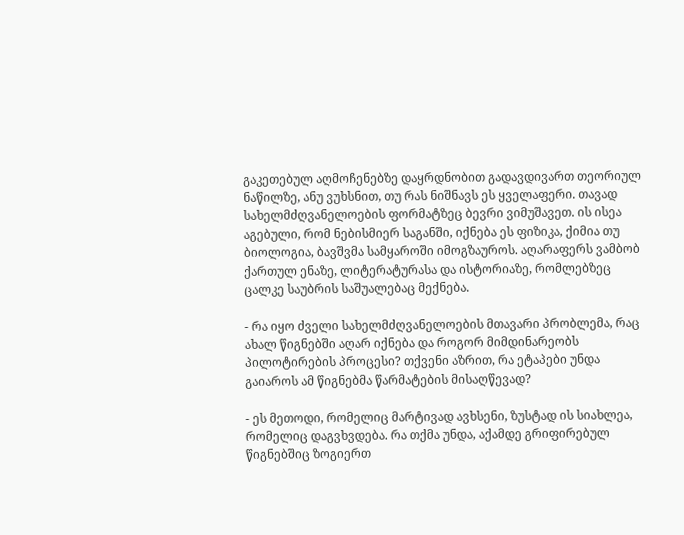გაკეთებულ აღმოჩენებზე დაყრდნობით გადავდივართ თეორიულ ნაწილზე, ანუ ვუხსნით, თუ რას ნიშნავს ეს ყველაფერი. თავად სახელმძღვანელოების ფორმატზეც ბევრი ვიმუშავეთ. ის ისეა აგებული, რომ ნებისმიერ საგანში, იქნება ეს ფიზიკა, ქიმია თუ ბიოლოგია, ბავშვმა სამყაროში იმოგზაუროს. აღარაფერს ვამბობ ქართულ ენაზე, ლიტერატურასა და ისტორიაზე, რომლებზეც ცალკე საუბრის საშუალებაც მექნება.

- რა იყო ძველი სახელმძღვანელოების მთავარი პრობლემა, რაც ახალ წიგნებში აღარ იქნება და როგორ მიმდინარეობს პილოტირების პროცესი? თქვენი აზრით, რა ეტაპები უნდა გაიაროს ამ წიგნებმა წარმატების მისაღწევად?

- ეს მეთოდი, რომელიც მარტივად ავხსენი, ზუსტად ის სიახლეა, რომელიც დაგვხვდება. რა თქმა უნდა, აქამდე გრიფირებულ წიგნებშიც ზოგიერთ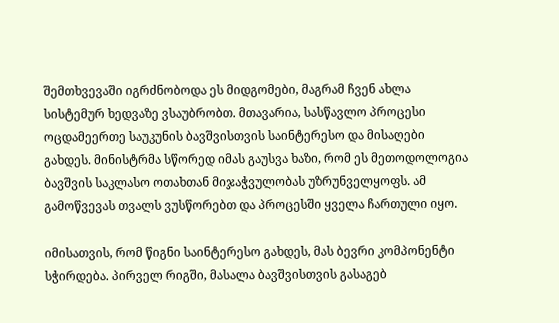შემთხვევაში იგრძნობოდა ეს მიდგომები, მაგრამ ჩვენ ახლა სისტემურ ხედვაზე ვსაუბრობთ. მთავარია, სასწავლო პროცესი ოცდამეერთე საუკუნის ბავშვისთვის საინტერესო და მისაღები გახდეს. მინისტრმა სწორედ იმას გაუსვა ხაზი, რომ ეს მეთოდოლოგია ბავშვის საკლასო ოთახთან მიჯაჭვულობას უზრუნველყოფს. ამ გამოწვევას თვალს ვუსწორებთ და პროცესში ყველა ჩართული იყო.

იმისათვის, რომ წიგნი საინტერესო გახდეს, მას ბევრი კომპონენტი სჭირდება. პირველ რიგში, მასალა ბავშვისთვის გასაგებ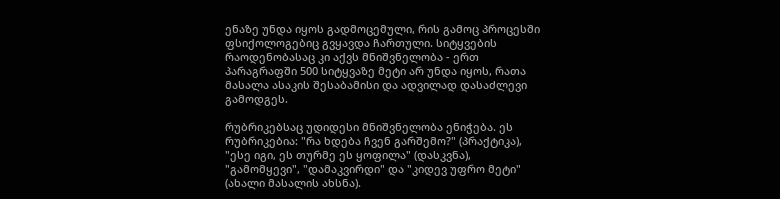ენაზე უნდა იყოს გადმოცემული, რის გამოც პროცესში ფსიქოლოგებიც გვყავდა ჩართული. სიტყვების რაოდენობასაც კი აქვს მნიშვნელობა - ერთ პარაგრაფში 500 სიტყვაზე მეტი არ უნდა იყოს, რათა მასალა ასაკის შესაბამისი და ადვილად დასაძლევი გამოდგეს.

რუბრიკებსაც უდიდესი მნიშვნელობა ენიჭება. ეს რუბრიკებია: "რა ხდება ჩვენ გარშემო?" (პრაქტიკა), "ესე იგი, ეს თურმე ეს ყოფილა" (დასკვნა), "გამომყევი", "დამაკვირდი" და "კიდევ უფრო მეტი" (ახალი მასალის ახსნა).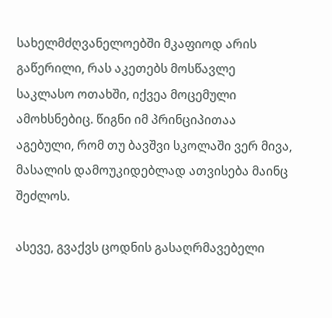სახელმძღვანელოებში მკაფიოდ არის გაწერილი, რას აკეთებს მოსწავლე საკლასო ოთახში, იქვეა მოცემული ამოხსნებიც. წიგნი იმ პრინციპითაა აგებული, რომ თუ ბავშვი სკოლაში ვერ მივა, მასალის დამოუკიდებლად ათვისება მაინც შეძლოს.

ასევე, გვაქვს ცოდნის გასაღრმავებელი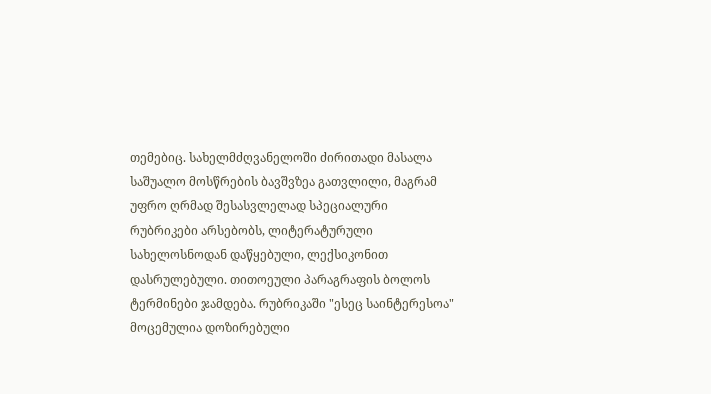თემებიც. სახელმძღვანელოში ძირითადი მასალა საშუალო მოსწრების ბავშვზეა გათვლილი, მაგრამ უფრო ღრმად შესასვლელად სპეციალური რუბრიკები არსებობს, ლიტერატურული სახელოსნოდან დაწყებული, ლექსიკონით დასრულებული. თითოეული პარაგრაფის ბოლოს ტერმინები ჯამდება. რუბრიკაში "ესეც საინტერესოა" მოცემულია დოზირებული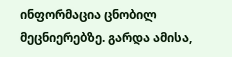ინფორმაცია ცნობილ მეცნიერებზე. გარდა ამისა,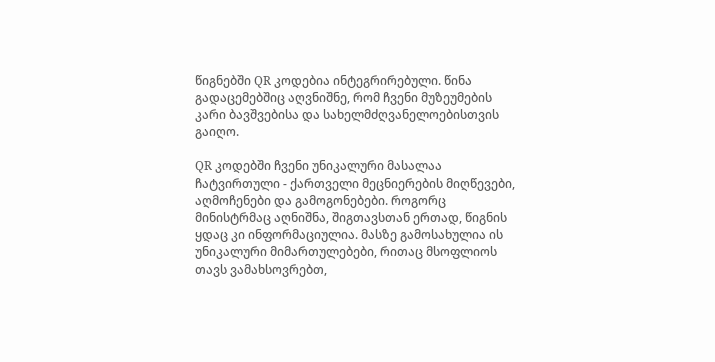წიგნებში QR კოდებია ინტეგრირებული. წინა გადაცემებშიც აღვნიშნე, რომ ჩვენი მუზეუმების კარი ბავშვებისა და სახელმძღვანელოებისთვის გაიღო.

QR კოდებში ჩვენი უნიკალური მასალაა ჩატვირთული - ქართველი მეცნიერების მიღწევები, აღმოჩენები და გამოგონებები. როგორც მინისტრმაც აღნიშნა, შიგთავსთან ერთად, წიგნის ყდაც კი ინფორმაციულია. მასზე გამოსახულია ის უნიკალური მიმართულებები, რითაც მსოფლიოს თავს ვამახსოვრებთ,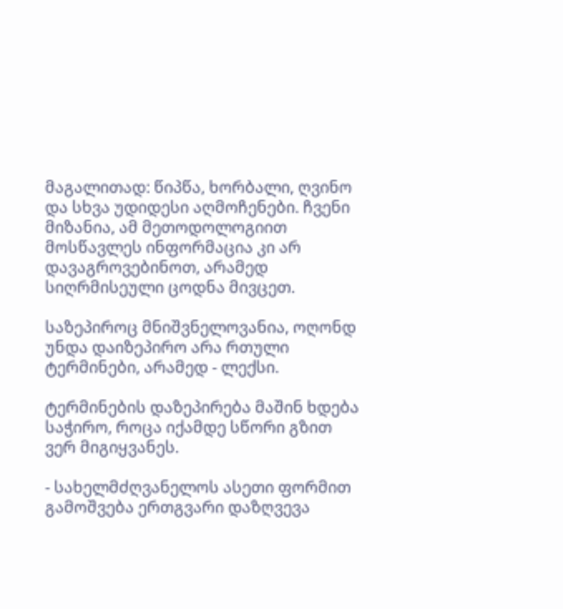მაგალითად: წიპწა, ხორბალი, ღვინო და სხვა უდიდესი აღმოჩენები. ჩვენი მიზანია, ამ მეთოდოლოგიით მოსწავლეს ინფორმაცია კი არ დავაგროვებინოთ, არამედ სიღრმისეული ცოდნა მივცეთ.

საზეპიროც მნიშვნელოვანია, ოღონდ უნდა დაიზეპირო არა რთული ტერმინები, არამედ - ლექსი.

ტერმინების დაზეპირება მაშინ ხდება საჭირო, როცა იქამდე სწორი გზით ვერ მიგიყვანეს.

- სახელმძღვანელოს ასეთი ფორმით გამოშვება ერთგვარი დაზღვევა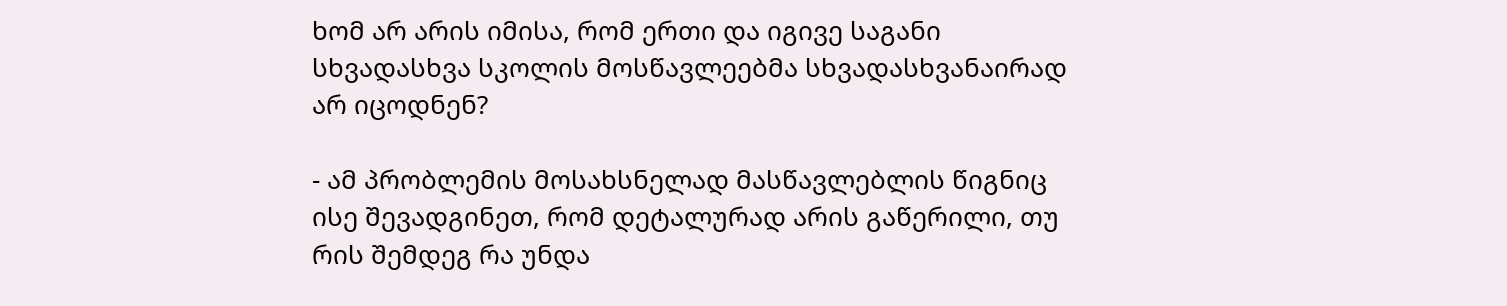ხომ არ არის იმისა, რომ ერთი და იგივე საგანი სხვადასხვა სკოლის მოსწავლეებმა სხვადასხვანაირად არ იცოდნენ?

- ამ პრობლემის მოსახსნელად მასწავლებლის წიგნიც ისე შევადგინეთ, რომ დეტალურად არის გაწერილი, თუ რის შემდეგ რა უნდა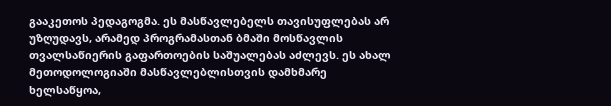გააკეთოს პედაგოგმა. ეს მასწავლებელს თავისუფლებას არ უზღუდავს, არამედ პროგრამასთან ბმაში მოსწავლის თვალსაწიერის გაფართოების საშუალებას აძლევს. ეს ახალ მეთოდოლოგიაში მასწავლებლისთვის დამხმარე ხელსაწყოა,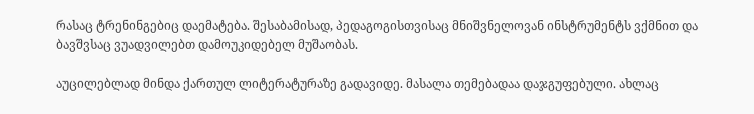რასაც ტრენინგებიც დაემატება. შესაბამისად, პედაგოგისთვისაც მნიშვნელოვან ინსტრუმენტს ვქმნით და ბავშვსაც ვუადვილებთ დამოუკიდებელ მუშაობას.

აუცილებლად მინდა ქართულ ლიტერატურაზე გადავიდე. მასალა თემებადაა დაჯგუფებული. ახლაც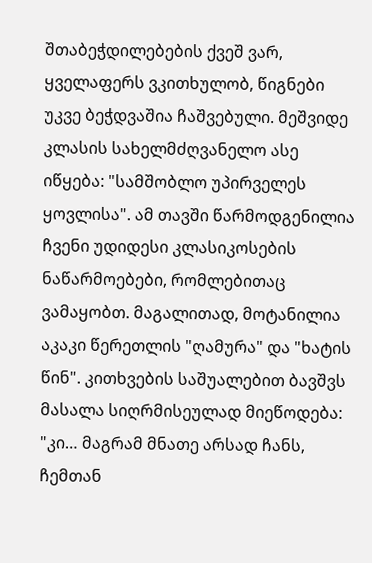შთაბეჭდილებების ქვეშ ვარ, ყველაფერს ვკითხულობ, წიგნები უკვე ბეჭდვაშია ჩაშვებული. მეშვიდე კლასის სახელმძღვანელო ასე იწყება: "სამშობლო უპირველეს ყოვლისა". ამ თავში წარმოდგენილია ჩვენი უდიდესი კლასიკოსების ნაწარმოებები, რომლებითაც ვამაყობთ. მაგალითად, მოტანილია აკაკი წერეთლის "ღამურა" და "ხატის წინ". კითხვების საშუალებით ბავშვს მასალა სიღრმისეულად მიეწოდება: "კი… მაგრამ მნათე არსად ჩანს, ჩემთან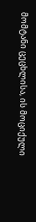მომტანი ცეცხლისა, ის მოციქული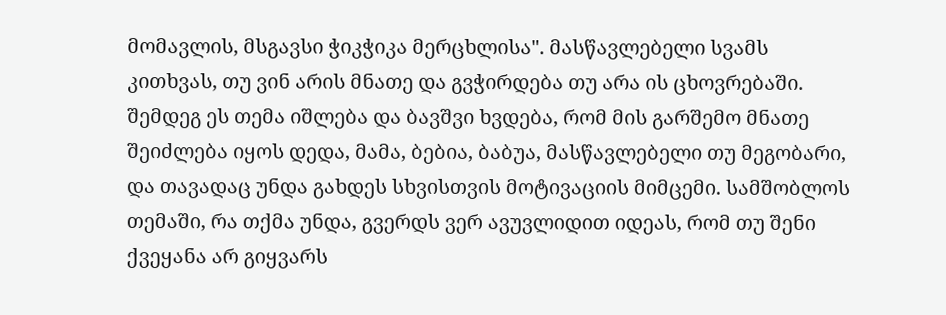მომავლის, მსგავსი ჭიკჭიკა მერცხლისა". მასწავლებელი სვამს კითხვას, თუ ვინ არის მნათე და გვჭირდება თუ არა ის ცხოვრებაში. შემდეგ ეს თემა იშლება და ბავშვი ხვდება, რომ მის გარშემო მნათე შეიძლება იყოს დედა, მამა, ბებია, ბაბუა, მასწავლებელი თუ მეგობარი, და თავადაც უნდა გახდეს სხვისთვის მოტივაციის მიმცემი. სამშობლოს თემაში, რა თქმა უნდა, გვერდს ვერ ავუვლიდით იდეას, რომ თუ შენი ქვეყანა არ გიყვარს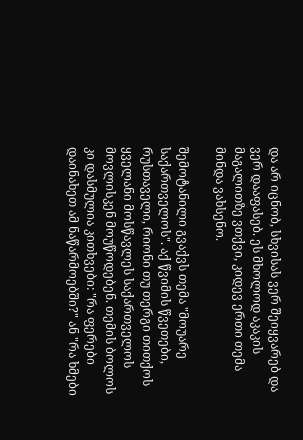და არ იცნობ, სხვისას ვერ შეიყვარებ და ვერ დააფასებ. ეს მხოლოდ აკაკის მაგალითზე ვთქვი, კიდევ ერთი თემა მინდა ვახსენო.

შემოტანილი გვაქვს თემა "მოუარე საქართველოს". აქ წვიმის წვეთები, რუსთაველი, რიონი თუ თერგი თითქოს ყველანი მოსწავლეს საქართველოს მოვლისკენ მოუწოდებენ. თემის ბოლოს კი დასმულია კითხვები: "რა ფერები დაინახეთ ამ ნაწარმოებში?" ან "რა ხმები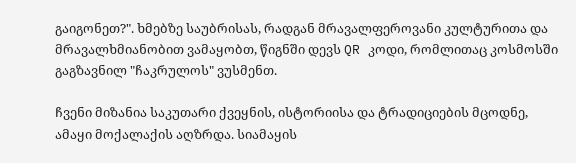გაიგონეთ?". ხმებზე საუბრისას, რადგან მრავალფეროვანი კულტურითა და მრავალხმიანობით ვამაყობთ, წიგნში დევს QR კოდი, რომლითაც კოსმოსში გაგზავნილ "ჩაკრულოს" ვუსმენთ.

ჩვენი მიზანია საკუთარი ქვეყნის, ისტორიისა და ტრადიციების მცოდნე, ამაყი მოქალაქის აღზრდა. სიამაყის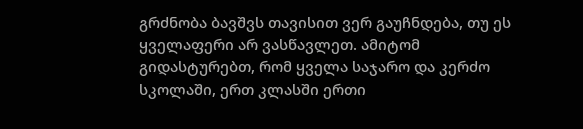გრძნობა ბავშვს თავისით ვერ გაუჩნდება, თუ ეს ყველაფერი არ ვასწავლეთ. ამიტომ გიდასტურებთ, რომ ყველა საჯარო და კერძო სკოლაში, ერთ კლასში ერთი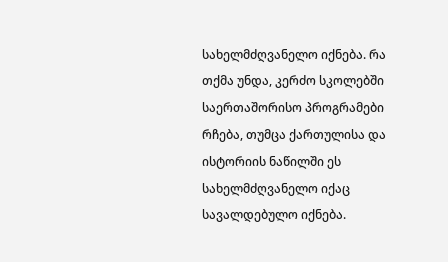სახელმძღვანელო იქნება. რა თქმა უნდა, კერძო სკოლებში საერთაშორისო პროგრამები რჩება, თუმცა ქართულისა და ისტორიის ნაწილში ეს სახელმძღვანელო იქაც სავალდებულო იქნება.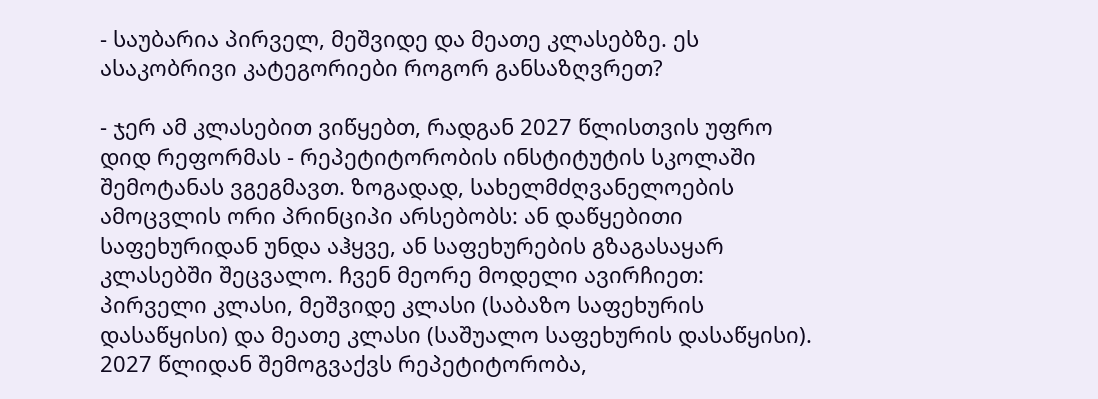- საუბარია პირველ, მეშვიდე და მეათე კლასებზე. ეს ასაკობრივი კატეგორიები როგორ განსაზღვრეთ?

- ჯერ ამ კლასებით ვიწყებთ, რადგან 2027 წლისთვის უფრო დიდ რეფორმას - რეპეტიტორობის ინსტიტუტის სკოლაში შემოტანას ვგეგმავთ. ზოგადად, სახელმძღვანელოების ამოცვლის ორი პრინციპი არსებობს: ან დაწყებითი საფეხურიდან უნდა აჰყვე, ან საფეხურების გზაგასაყარ კლასებში შეცვალო. ჩვენ მეორე მოდელი ავირჩიეთ: პირველი კლასი, მეშვიდე კლასი (საბაზო საფეხურის დასაწყისი) და მეათე კლასი (საშუალო საფეხურის დასაწყისი). 2027 წლიდან შემოგვაქვს რეპეტიტორობა,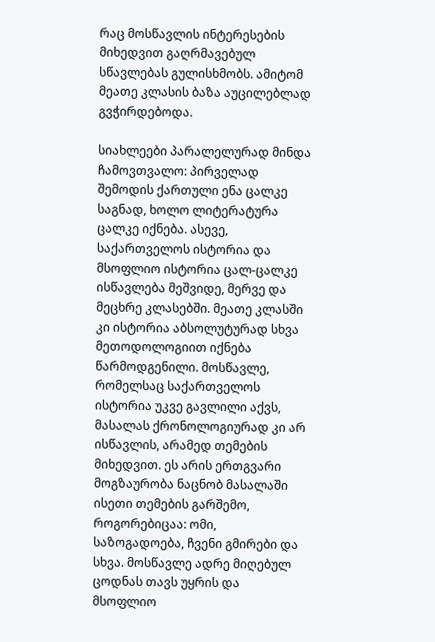რაც მოსწავლის ინტერესების მიხედვით გაღრმავებულ სწავლებას გულისხმობს. ამიტომ მეათე კლასის ბაზა აუცილებლად გვჭირდებოდა.

სიახლეები პარალელურად მინდა ჩამოვთვალო: პირველად შემოდის ქართული ენა ცალკე საგნად, ხოლო ლიტერატურა ცალკე იქნება. ასევე, საქართველოს ისტორია და მსოფლიო ისტორია ცალ-ცალკე ისწავლება მეშვიდე, მერვე და მეცხრე კლასებში. მეათე კლასში კი ისტორია აბსოლუტურად სხვა მეთოდოლოგიით იქნება წარმოდგენილი. მოსწავლე, რომელსაც საქართველოს ისტორია უკვე გავლილი აქვს, მასალას ქრონოლოგიურად კი არ ისწავლის, არამედ თემების მიხედვით. ეს არის ერთგვარი მოგზაურობა ნაცნობ მასალაში ისეთი თემების გარშემო, როგორებიცაა: ომი, საზოგადოება, ჩვენი გმირები და სხვა. მოსწავლე ადრე მიღებულ ცოდნას თავს უყრის და მსოფლიო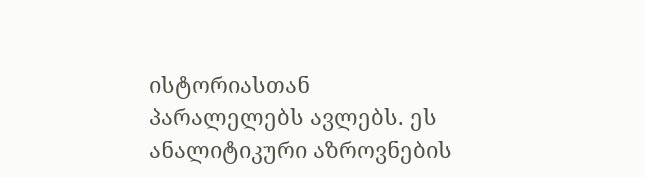ისტორიასთან პარალელებს ავლებს. ეს ანალიტიკური აზროვნების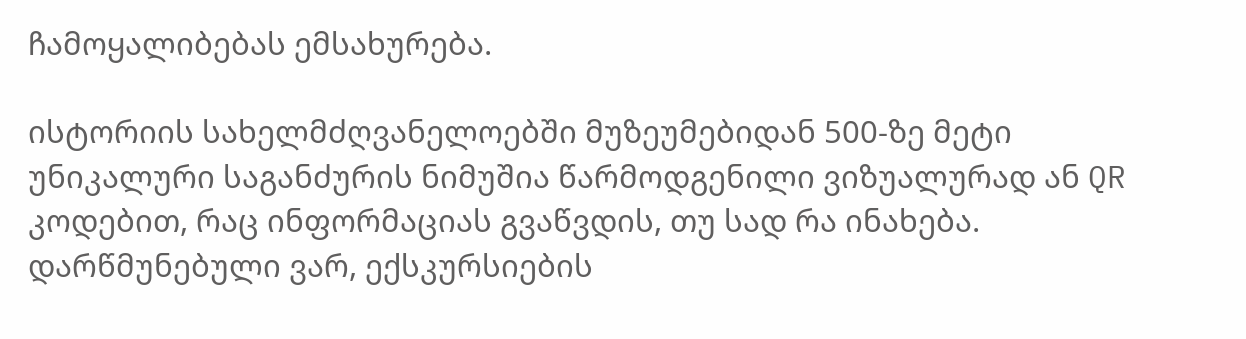ჩამოყალიბებას ემსახურება.

ისტორიის სახელმძღვანელოებში მუზეუმებიდან 500-ზე მეტი უნიკალური საგანძურის ნიმუშია წარმოდგენილი ვიზუალურად ან QR კოდებით, რაც ინფორმაციას გვაწვდის, თუ სად რა ინახება. დარწმუნებული ვარ, ექსკურსიების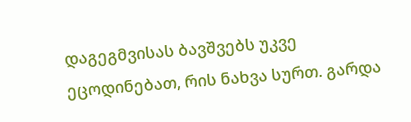დაგეგმვისას ბავშვებს უკვე ეცოდინებათ, რის ნახვა სურთ. გარდა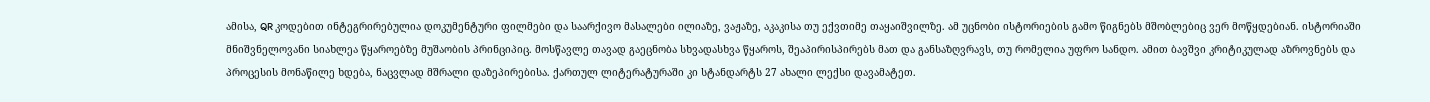ამისა, QR კოდებით ინტეგრირებულია დოკუმენტური ფილმები და საარქივო მასალები ილიაზე, ვაჟაზე, აკაკისა თუ ექვთიმე თაყაიშვილზე. ამ უცნობი ისტორიების გამო წიგნებს მშობლებიც ვერ მოწყდებიან. ისტორიაში მნიშვნელოვანი სიახლეა წყაროებზე მუშაობის პრინციპიც. მოსწავლე თავად გაეცნობა სხვადასხვა წყაროს, შეაპირისპირებს მათ და განსაზღვრავს, თუ რომელია უფრო სანდო. ამით ბავშვი კრიტიკულად აზროვნებს და პროცესის მონაწილე ხდება, ნაცვლად მშრალი დაზეპირებისა. ქართულ ლიტერატურაში კი სტანდარტს 27 ახალი ლექსი დავამატეთ.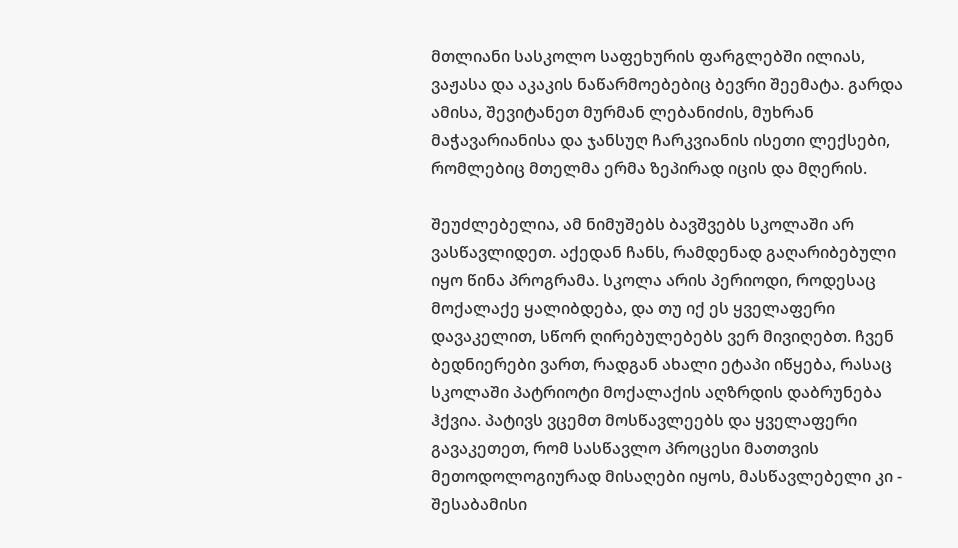მთლიანი სასკოლო საფეხურის ფარგლებში ილიას, ვაჟასა და აკაკის ნაწარმოებებიც ბევრი შეემატა. გარდა ამისა, შევიტანეთ მურმან ლებანიძის, მუხრან მაჭავარიანისა და ჯანსუღ ჩარკვიანის ისეთი ლექსები, რომლებიც მთელმა ერმა ზეპირად იცის და მღერის.

შეუძლებელია, ამ ნიმუშებს ბავშვებს სკოლაში არ ვასწავლიდეთ. აქედან ჩანს, რამდენად გაღარიბებული იყო წინა პროგრამა. სკოლა არის პერიოდი, როდესაც მოქალაქე ყალიბდება, და თუ იქ ეს ყველაფერი დავაკელით, სწორ ღირებულებებს ვერ მივიღებთ. ჩვენ ბედნიერები ვართ, რადგან ახალი ეტაპი იწყება, რასაც სკოლაში პატრიოტი მოქალაქის აღზრდის დაბრუნება ჰქვია. პატივს ვცემთ მოსწავლეებს და ყველაფერი გავაკეთეთ, რომ სასწავლო პროცესი მათთვის მეთოდოლოგიურად მისაღები იყოს, მასწავლებელი კი - შესაბამისი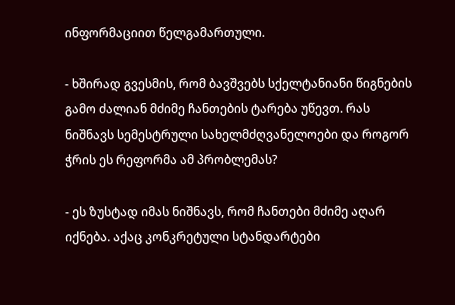ინფორმაციით წელგამართული.

- ხშირად გვესმის, რომ ბავშვებს სქელტანიანი წიგნების გამო ძალიან მძიმე ჩანთების ტარება უწევთ. რას ნიშნავს სემესტრული სახელმძღვანელოები და როგორ ჭრის ეს რეფორმა ამ პრობლემას?

- ეს ზუსტად იმას ნიშნავს, რომ ჩანთები მძიმე აღარ იქნება. აქაც კონკრეტული სტანდარტები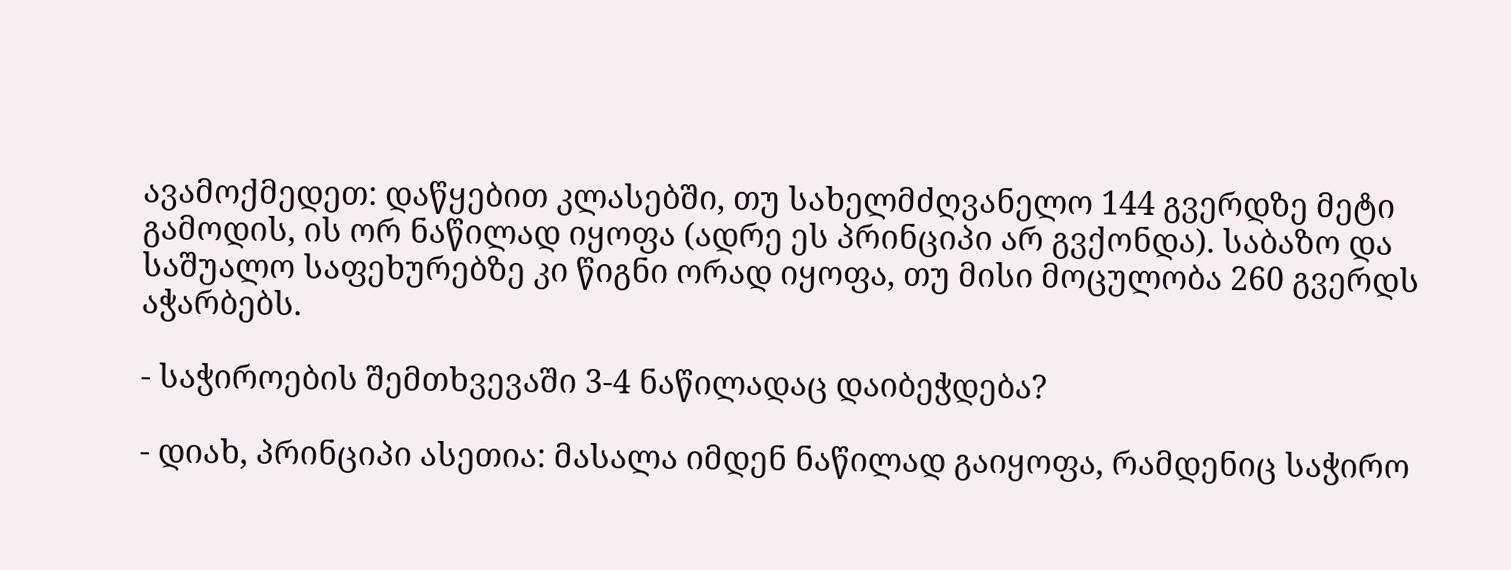ავამოქმედეთ: დაწყებით კლასებში, თუ სახელმძღვანელო 144 გვერდზე მეტი გამოდის, ის ორ ნაწილად იყოფა (ადრე ეს პრინციპი არ გვქონდა). საბაზო და საშუალო საფეხურებზე კი წიგნი ორად იყოფა, თუ მისი მოცულობა 260 გვერდს აჭარბებს.

- საჭიროების შემთხვევაში 3-4 ნაწილადაც დაიბეჭდება?

- დიახ, პრინციპი ასეთია: მასალა იმდენ ნაწილად გაიყოფა, რამდენიც საჭირო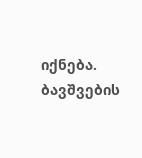იქნება. ბავშვების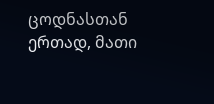ცოდნასთან ერთად, მათი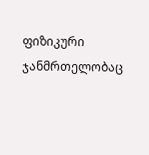ფიზიკური ჯანმრთელობაც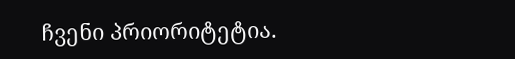ჩვენი პრიორიტეტია.